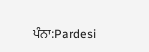ਪੰਨਾ:Pardesi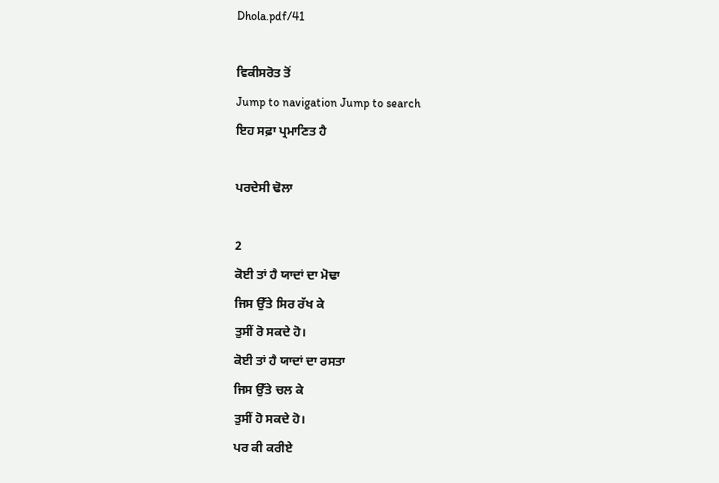Dhola.pdf/41

ਵਿਕੀਸਰੋਤ ਤੋਂ
Jump to navigation Jump to search
ਇਹ ਸਫ਼ਾ ਪ੍ਰਮਾਣਿਤ ਹੈ

ਪਰਦੇਸੀ ਢੋਲਾ

2
ਕੋਈ ਤਾਂ ਹੈ ਯਾਦਾਂ ਦਾ ਮੋਢਾ
ਜਿਸ ਉੱਤੇ ਸਿਰ ਰੱਖ ਕੇ
ਤੁਸੀਂ ਰੋ ਸਕਦੇ ਹੋ।
ਕੋਈ ਤਾਂ ਹੈ ਯਾਦਾਂ ਦਾ ਰਸਤਾ
ਜਿਸ ਉੱਤੇ ਚਲ ਕੇ
ਤੁਸੀਂ ਹੋ ਸਕਦੇ ਹੋ।
ਪਰ ਕੀ ਕਰੀਏ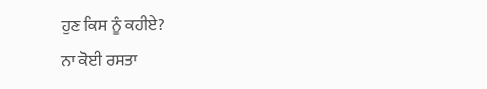ਹੁਣ ਕਿਸ ਨੂੰ ਕਹੀਏ?
ਨਾ ਕੋਈ ਰਸਤਾ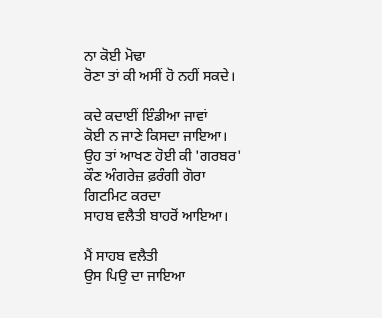ਨਾ ਕੋਈ ਮੋਢਾ
ਰੋਣਾ ਤਾਂ ਕੀ ਅਸੀਂ ਹੋ ਨਹੀਂ ਸਕਦੇ।

ਕਦੇ ਕਦਾਈਂ ਇੰਡੀਆ ਜਾਵਾਂ
ਕੋਈ ਨ ਜਾਣੇ ਕਿਸਦਾ ਜਾਇਆ।
ਉਹ ਤਾਂ ਆਖਣ ਹੋਈ ਕੀ 'ਗਰਬਰ'
ਕੌਣ ਅੰਗਰੇਜ਼ ਫ਼ਰੰਗੀ ਗੋਰਾ
ਗਿਟਮਿਟ ਕਰਦਾ
ਸਾਹਬ ਵਲੈਤੀ ਬਾਹਰੋਂ ਆਇਆ।

ਮੈਂ ਸਾਹਬ ਵਲੈਤੀ
ਉਸ ਪਿਉ ਦਾ ਜਾਇਆ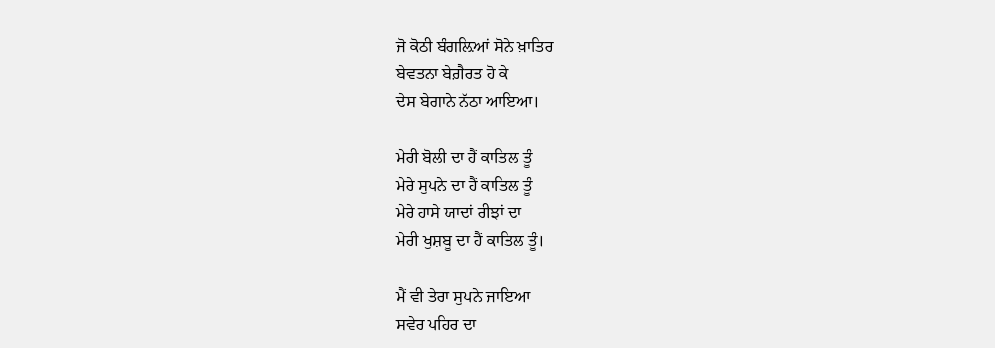ਜੋ ਕੋਠੀ ਬੰਗਲ਼ਿਆਂ ਸੋਨੇ ਖ਼ਾਤਿਰ
ਬੇਵਤਨਾ ਬੇਗ਼ੈਰਤ ਹੋ ਕੇ
ਦੇਸ ਬੇਗਾਨੇ ਨੱਠਾ ਆਇਆ।

ਮੇਰੀ ਬੋਲੀ ਦਾ ਹੈਂ ਕਾਤਿਲ ਤੂੰ
ਮੇਰੇ ਸੁਪਨੇ ਦਾ ਹੈਂ ਕਾਤਿਲ ਤੂੰ
ਮੇਰੇ ਹਾਸੇ ਯਾਦਾਂ ਰੀਝਾਂ ਦਾ
ਮੇਰੀ ਖੁਸ਼ਬੂ ਦਾ ਹੈਂ ਕਾਤਿਲ ਤੂੰ।

ਮੈਂ ਵੀ ਤੇਰਾ ਸੁਪਨੇ ਜਾਇਆ
ਸਵੇਰ ਪਹਿਰ ਦਾ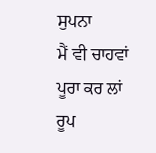ਸੁਪਨਾ
ਮੈਂ ਵੀ ਚਾਹਵਾਂ ਪੂਰਾ ਕਰ ਲਾਂ
ਰੂਪ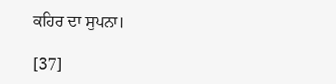ਕਹਿਰ ਦਾ ਸੁਪਨਾ।

[37]